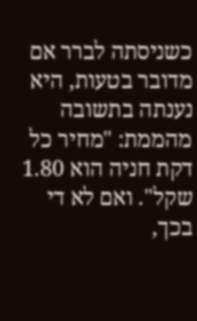כשניסתה לברר אם מדובר בטעות, היא נענתה בתשובה מהממת: "מחיר כל דקת חניה הוא 1.80 שקל". ואם לא די בכך,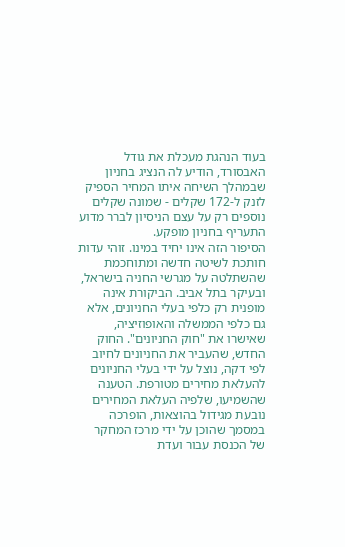בעוד הנהגת מעכלת את גודל האבסורד, הודיע לה הנציג בחניון שבמהלך השיחה איתו המחיר הספיק לזנק ל-172 שקלים - שמונה שקלים נוספים רק על עצם הניסיון לברר מדוע התעריף בחניון מופקע.
הסיפור הזה אינו יחיד במינו. זוהי עדות חותכת לשיטה חדשה ומתוחכמת שהשתלטה על מגרשי החניה בישראל, ובעיקר בתל אביב. הביקורת אינה מופנית רק כלפי בעלי החניונים, אלא גם כלפי הממשלה והאופוזיציה, שאישרו את "חוק החניונים". החוק החדש, שהעביר את החניונים לחיוב לפי דקה, נוצל על ידי בעלי החניונים להעלאת מחירים מטורפת. הטענה שהשמיעו, שלפיה העלאת המחירים נובעת מגידול בהוצאות, הופרכה במסמך שהוכן על ידי מרכז המחקר של הכנסת עבור ועדת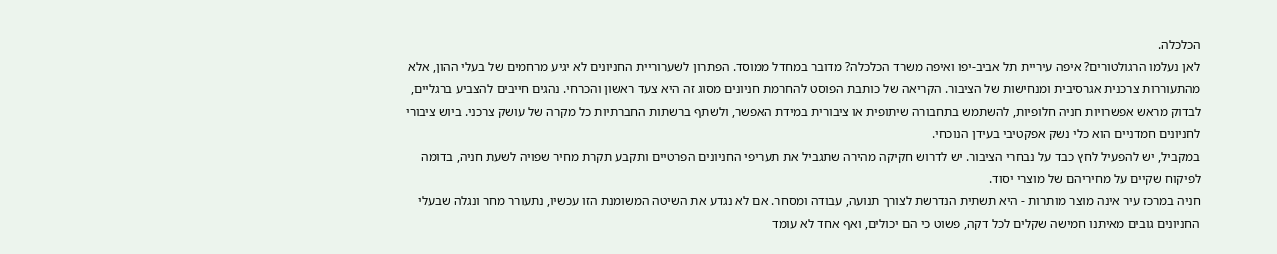הכלכלה.
לאן נעלמו הרגולטורים? איפה עיריית תל אביב-יפו ואיפה משרד הכלכלה? מדובר במחדל ממוסד. הפתרון לשערוריית החניונים לא יגיע מרחמים של בעלי ההון, אלא מהתעוררות צרכנית אגרסיבית ומנחישות של הציבור. הקריאה של כותבת הפוסט להחרמת חניונים מסוג זה היא צעד ראשון והכרחי. נהגים חייבים להצביע ברגליים, לבדוק מראש אפשרויות חניה חלופיות, להשתמש בתחבורה שיתופית או ציבורית במידת האפשר, ולשתף ברשתות החברתיות כל מקרה של עושק צרכני. ביוש ציבורי לחניונים חמדניים הוא כלי נשק אפקטיבי בעידן הנוכחי.
במקביל, יש להפעיל לחץ כבד על נבחרי הציבור. יש לדרוש חקיקה מהירה שתגביל את תעריפי החניונים הפרטיים ותקבע תקרת מחיר שפויה לשעת חניה, בדומה לפיקוח שקיים על מחיריהם של מוצרי יסוד.
חניה במרכז עיר אינה מוצר מותרות - היא תשתית הנדרשת לצורך תנועה, עבודה ומסחר. אם לא נגדע את השיטה המשומנת הזו עכשיו, נתעורר מחר ונגלה שבעלי החניונים גובים מאיתנו חמישה שקלים לכל דקה, פשוט כי הם יכולים, ואף אחד לא עומד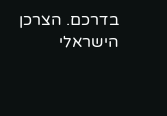בדרכם. הצרכן הישראלי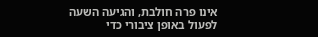אינו פרה חולבת, והגיעה השעה לפעול באופן ציבורי כדי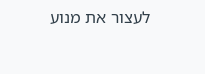לעצור את מנוע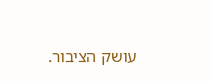עושק הציבור.